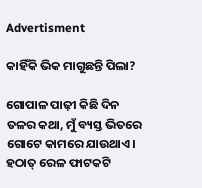Advertisment

କାହିଁକି ଭିକ ମାଗୁଛନ୍ତି ପିଲା?

ଗୋପାଳ ପାଢ଼ୀ କିଛି ଦିନ ତଳର କଥା, ମୁଁ ବ୍ୟସ୍ତ ଭିତରେ ଗୋଟେ କାମରେ ଯାଉଥାଏ। ହଠାତ୍ ରେଳ ଫାଟକଟି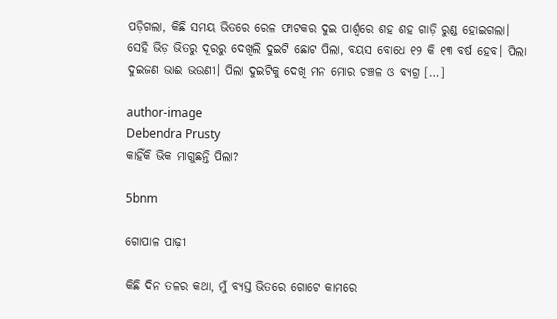ପଡ଼ିଗଲା, କିଛି ସମୟ ଭିତରେ ରେଳ ଫାଟକର ଦୁଇ ପାର୍ଶ୍ଵରେ ଶହ ଶହ ଗାଡ଼ି ରୁଣ୍ଡ ହୋଇଗଲା। ସେହି ଭିଡ଼ ଭିତରୁ ଦୂରରୁ ଦେଖିଲି ଦୁଇଟି ଛୋଟ ପିଲା, ବୟସ ବୋଧେ ୧୨ କି ୧୩ ବର୍ଷ ହେବ। ପିଲା ଦୁଇଜଣ ଭାଈ ଭଉଣୀ। ପିଲା ଦୁଇଟିକୁ ଦେଖି ମନ ମୋର ଚଞ୍ଚଳ ଓ ବ୍ୟଗ୍ର […]

author-image
Debendra Prusty
କାହିଁକି ଭିକ ମାଗୁଛନ୍ତି ପିଲା?

5bnm

ଗୋପାଳ ପାଢ଼ୀ

କିଛି ଦିନ ତଳର କଥା, ମୁଁ ବ୍ୟସ୍ତ ଭିତରେ ଗୋଟେ କାମରେ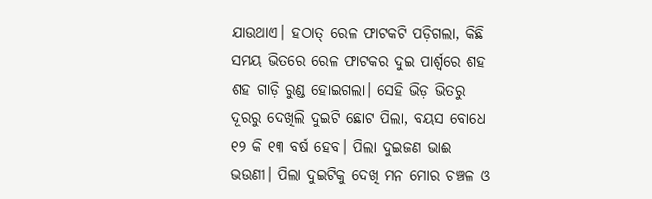ଯାଉଥାଏ। ହଠାତ୍ ରେଳ ଫାଟକଟି ପଡ଼ିଗଲା, କିଛି ସମୟ ଭିତରେ ରେଳ ଫାଟକର ଦୁଇ ପାର୍ଶ୍ଵରେ ଶହ ଶହ ଗାଡ଼ି ରୁଣ୍ଡ ହୋଇଗଲା। ସେହି ଭିଡ଼ ଭିତରୁ ଦୂରରୁ ଦେଖିଲି ଦୁଇଟି ଛୋଟ ପିଲା, ବୟସ ବୋଧେ ୧୨ କି ୧୩ ବର୍ଷ ହେବ। ପିଲା ଦୁଇଜଣ ଭାଈ ଭଉଣୀ। ପିଲା ଦୁଇଟିକୁ ଦେଖି ମନ ମୋର ଚଞ୍ଚଳ ଓ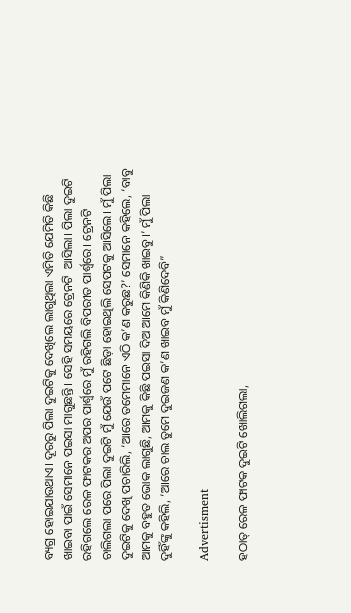ବ୍ୟଗ୍ର ହୋଇଯାଉଥାଏ। ଦୂରରୁ ପିଲା ଦୁଇଟିକୁ ଦେଖିଲେ ଲାଗୁଥିଲା ଏମିତି ଯେମିତି କିଛି ଖାଇବା ପାଇଁ ସେମାନେ ପଇସା ମାଗୁଛନ୍ତି। ସେହି ସମୟରେ ଟ୍ରେନଟି  ଆସିଲା। ପିଲା ଦୁଇଟି ରହିଗଲେ ରେଳ ଫାଟକର ଅପର ପାର୍ଶ୍ଵରେ ମୁଁ ରହିଗଲି ବିପରୀତ ପାର୍ଶ୍ଵରେ। ଟ୍ରେନଟି ଚାଲିଗଲା ପରେ ପିଲା ଦୁଇଟି ମୁଁ ଯେଉଁ ପଟେ ଛିଡ଼ା ହୋଇଥିଲି ସେପଟକୁ ଆସିଲେ। ମୁଁ ପିଲା ଦୁଇଟିକୁ ଦେଖି ପଚାରିଲି, ‘ଆରେ ତମେମାନେ ଏଠି କ’ଣ କରୁଛ?’ ସେମାନେ କହିଲେ, ‘ବାବୁ ଆମକୁ ବହୁତ ଭୋକ ଲାଗୁଛି, ଆମକୁ କିଛି ପଇସା ଦିଅ ଆମେ କିଣିକି ଖାଇବୁ।’ ମୁଁ ପିଲା ଦୁହିଁଙ୍କୁ କହିଲି, ‘ଆରେ ଚାଲ ତୁମେ ଦୁଇଜଣ କ’ଣ ଖାଇବ ମୁଁ କିଣିଦେବି”

Advertisment

ହଠାତ୍ ରେଳ ଫାଟକ ଦୁଇଟି ଖୋଲିଗଲା,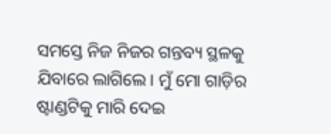ସମସ୍ତେ ନିଜ ନିଜର ଗନ୍ତବ୍ୟ ସ୍ଥଳକୁ ଯିବାରେ ଲାଗିଲେ। ମୁଁ ମୋ ଗାଡ଼ିର ଷ୍ଟାଣ୍ଡଟିକୁ ମାରି ଦେଇ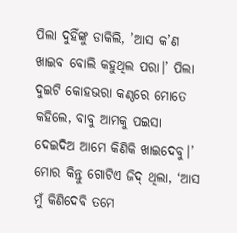ପିଲା ଦୁହିଁଙ୍କୁ ଡାକିଲି, ’ଆସ କ’ଣ ଖାଇବ ବୋଲି କହୁଥିଲ ପରା।’ ପିଲା ଦୁଇଟି କୋହଭରା କଣ୍ଠରେ ମୋତେ କହିଲେ, ବାବୁ ଆମକୁ ପଇସା ଦେଇଦିଅ ଆମେ କିଣିକି ଖାଇଦେବୁ।’ ମୋର କିନ୍ତୁ ଗୋଟିଏ ଜିଦ୍ ଥିଲା, ‘ଆସ ମୁଁ କିଣିଦେବି ତମେ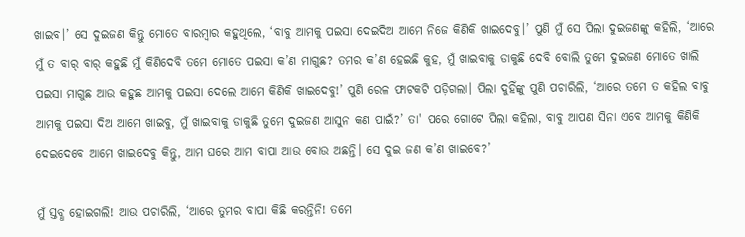ଖାଇବ।’ ସେ ଦୁଇଜଣ କିନ୍ତୁ ମୋତେ ବାରମ୍ବାର କହୁଥିଲେ, ‘ବାବୁ ଆମକୁ ପଇସା ଦେଇଦିଅ ଆମେ ନିଜେ କିଣିକି ଖାଇଦେବୁ।’ ପୁଣି ମୁଁ ସେ ପିଲା ଦୁଇଜଣଙ୍କୁ କହିଲି, ‘ଆରେ ମୁଁ ତ ବାର୍ ବାର୍ କହୁଛି ମୁଁ କିଣିଦେବି ତମେ ମୋତେ ପଇସା କ’ଣ ମାଗୁଛ? ତମର କ’ଣ ହେଇଛି କୁହ, ମୁଁ ଖାଇବାକୁ ଡାକୁଛି ଦେବି ବୋଲି ତୁମେ ଦୁଇଜଣ ମୋତେ ଖାଲି ପଇସା ମାଗୁଛ ଆଉ କହୁଛ ଆମକୁ ପଇସା ଦେଲେ ଆମେ କିଣିକି ଖାଇଦେବୁ!’ ପୁଣି ରେଳ ଫାଟକଟି ପଡ଼ିଗଲା। ପିଲା ଦୁହିଁଙ୍କୁ ପୁଣି ପଚାରିଲି, ‘ଆରେ ତମେ ତ କହିଲ ବାବୁ ଆମକୁ ପଇସା ଦିଅ ଆମେ ଖାଇବୁ, ମୁଁ ଖାଇବାକୁ ଡାକୁଛି ତୁମେ ଦୁଇଜଣ ଆସୁନ କଣ ପାଇଁ?’ ତା' ପରେ ଗୋଟେ ପିଲା କହିଲା, ବାବୁ ଆପଣ ସିନା ଏବେ ଆମକୁ କିଣିକି ଦେଇଦେବେ ଆମେ ଖାଇଦେବୁ କିନ୍ତୁ, ଆମ ଘରେ ଆମ ବାପା ଆଉ ବୋଉ ଅଛନ୍ତି। ସେ ଦୁଇ ଜଣ କ’ଣ ଖାଇବେ?’

ମୁଁ ସ୍ତବ୍ଧ ହୋଇଗଲି! ଆଉ ପଚାରିଲି, ‘ଆରେ ତୁମର ବାପା କିଛି କରନ୍ତିନି! ତମେ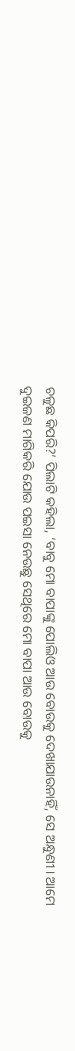ଚଳୁଛ କିପରି?’ ପିଲାଟି କହିଲା, ‘ବାବୁ ମୋ ବାପାଙ୍କୁ ପୋଲିଓ ଆଉ ବୋଉକୁ ଦେଖାଯାଉନାହିଁ, ସେ ଅନ୍ଧୁଣୀ। ଆମେ ଦୁଇଜଣ ମାଗିକରି ଯୋଉ ପଇସା ନେଉଛୁ ସେଥିରେ ମୋ ବାପା ଆଉ ବୋଉକୁ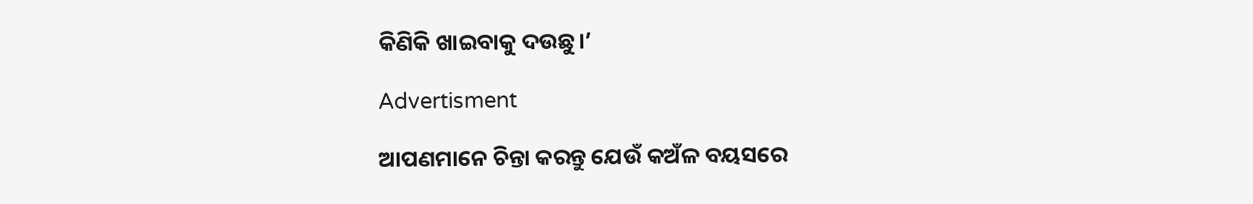କିଣିକି ଖାଇବାକୁ ଦଉଛୁ।’

Advertisment

ଆପଣମାନେ ଚିନ୍ତା କରନ୍ତୁ ଯେଉଁ କଅଁଳ ବୟସରେ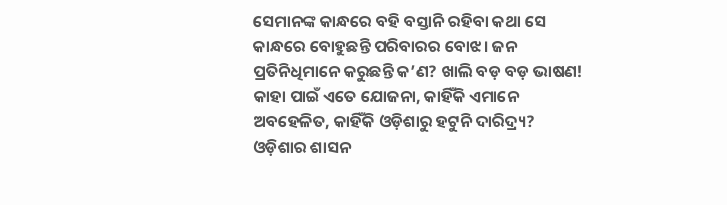ସେମାନଙ୍କ କାନ୍ଧରେ ବହି ବସ୍ତାନି ରହିବା କଥା ସେ କାନ୍ଧରେ ବୋହୁଛନ୍ତି ପରିବାରର ବୋଝ। ଜନ ପ୍ରତିନିଧିମାନେ କରୁଛନ୍ତି କ’ଣ? ଖାଲି ବଡ଼ ବଡ଼ ଭାଷଣ! କାହା ପାଇଁ ଏତେ ଯୋଜନା, କାହିଁକି ଏମାନେ ଅବହେଳିତ, କାହିଁକି ଓଡ଼ିଶାରୁ ହଟୁନି ଦାରିଦ୍ର୍ୟ? ଓଡ଼ିଶାର ଶାସନ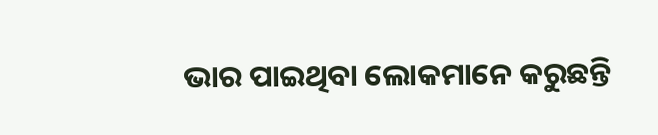ଭାର ପାଇଥିବା ଲୋକମାନେ କରୁଛନ୍ତି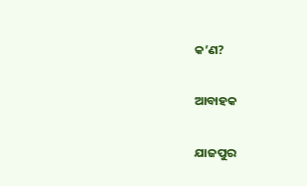କ’ଣ?

ଆବାହକ

ଯାଜପୁର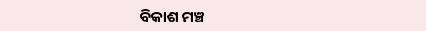ବିକାଶ ମଞ୍ଚ